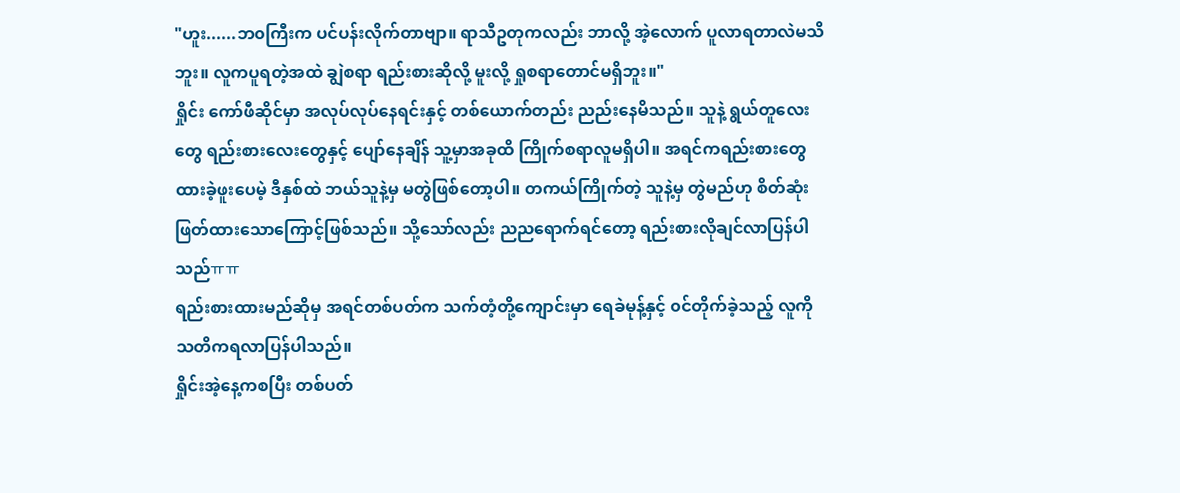"ဟူး......ဘ၀ကြီးက ပင်ပန်းလိုက်တာဗျာ။ ရာသီဥတုကလည်း ဘာလို့ အဲ့လောက် ပူလာရတာလဲမသိဘူး။ လူကပူရတဲ့အထဲ ချွဲစရာ ရည်းစားဆိုလို့ မူးလို့ ရှုစရာတောင်မရှိဘူး။"
ရှိုင်း ကော်ဖီဆိုင်မှာ အလုပ်လုပ်နေရင်းနှင့် တစ်ယောက်တည်း ညည်းနေမိသည်။ သူနဲ့ ရွယ်တူလေးတွေ ရည်းစားလေးတွေနှင့် ပျော်နေချိန် သူ့မှာအခုထိ ကြိုက်စရာလူမရှိပါ။ အရင်ကရည်းစားတွေ ထားခဲ့ဖူးပေမဲ့ ဒီနှစ်ထဲ ဘယ်သူနဲ့မှ မတွဲဖြစ်တော့ပါ။ တကယ်ကြိုက်တဲ့ သူနဲ့မှ တွဲမည်ဟု စိတ်ဆုံးဖြတ်ထားသောကြောင့်ဖြစ်သည်။ သို့သော်လည်း ညညရောက်ရင်တော့ ရည်းစားလိုချင်လာပြန်ပါသည်ㅠㅠ
ရည်းစားထားမည်ဆိုမှ အရင်တစ်ပတ်က သက်တံ့တို့ကျောင်းမှာ ရေခဲမုန့်နှင့် ၀င်တိုက်ခဲ့သည့် လူကို သတိကရလာပြန်ပါသည်။
ရှိုင်းအဲ့နေ့ကစပြီး တစ်ပတ်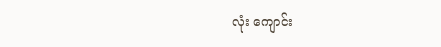လုံး ကျောင်း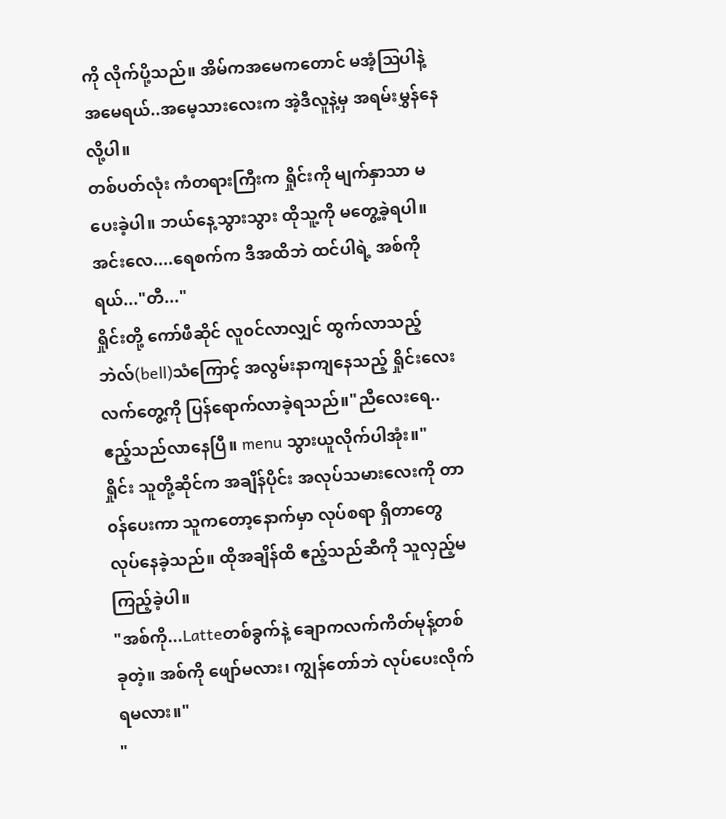ကို လိုက်ပို့သည်။ အိမ်ကအမေကတောင် မအံ့ဩပါနဲ့ အမေရယ်..အမေ့သားလေးက အဲ့ဒီလူနဲ့မှ အရမ်းမွှန်နေလို့ပါ။
တစ်ပတ်လုံး ကံတရားကြီးက ရှိုင်းကို မျက်နှာသာ မပေးခဲ့ပါ။ ဘယ်နေ့သွားသွား ထိုသူ့ကို မတွေ့ခဲ့ရပါ။
အင်းလေ....ရေစက်က ဒီအထိဘဲ ထင်ပါရဲ့ အစ်ကိုရယ်..."တီ..."
ရှိုင်းတို့ ကော်ဖီဆိုင် လူ၀င်လာလျှင် ထွက်လာသည့်
ဘဲလ်(bell)သံကြောင့် အလွမ်းနာကျနေသည့် ရှိုင်းလေး လက်တွေ့ကို ပြန်ရောက်လာခဲ့ရသည်။"ညီလေးရေ.. ဧည့်သည်လာနေပြီ။ menu သွားယူလိုက်ပါအုံး။"
ရှိုင်း သူတို့ဆိုင်က အချိန်ပိုင်း အလုပ်သမားလေးကို တာ၀န်ပေးကာ သူကတော့နောက်မှာ လုပ်စရာ ရှိတာတွေ လုပ်နေခဲ့သည်။ ထိုအချိန်ထိ ဧည့်သည်ဆီကို သူလှည့်မကြည့်ခဲ့ပါ။
"အစ်ကို...Latteတစ်ခွက်နဲ့ ချောကလက်ကိတ်မုန့်တစ်ခုတဲ့။ အစ်ကို ဖျော်မလား၊ ကျွန်တော်ဘဲ လုပ်ပေးလိုက်ရမလား။"
"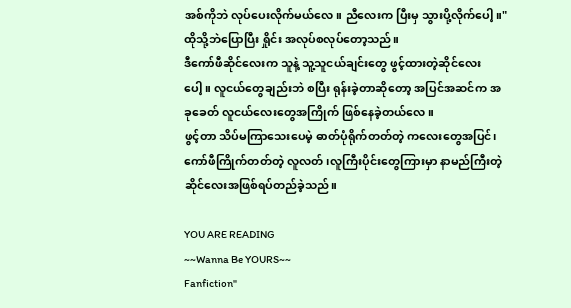အစ်ကိုဘဲ လုပ်ပေးလိုက်မယ်လေ။ ညီလေးက ပြီးမှ သွားပို့လိုက်ပေါ့။"
ထိုသို့ဘဲပြောပြီး ရှိုင်း အလုပ်စလုပ်တော့သည်။
ဒီကော်ဖီဆိုင်လေးက သူနဲ့ သူ့သူငယ်ချင်းတွေ ဖွင့်ထားတဲ့ဆိုင်လေးပေါ့။ လူငယ်တွေချည်းဘဲ စပြီး ရုန်းခဲ့တာဆိုတော့ အပြင်အဆင်က အခုခေတ် လူငယ်လေးတွေအကြိုက် ဖြစ်နေခဲ့တယ်လေ။
ဖွင့်တာ သိပ်မကြာသေးပေမဲ့ ဓာတ်ပုံရိုက်တတ်တဲ့ ကလေးတွေအပြင်၊ ကော်ဖီကြိုက်တတ်တဲ့ လူလတ်၊လူကြီးပိုင်းတွေကြားမှာ နာမည်ကြီးတဲ့ ဆိုင်လေးအဖြစ်ရပ်တည်ခဲ့သည်။

YOU ARE READING
~~Wanna Be YOURS~~
Fanfiction"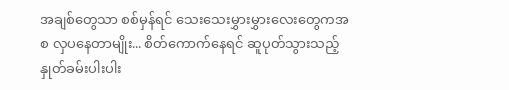အချစ်တွေသာ စစ်မှန်ရင် သေးသေးမွှားမွှားလေးတွေကအစ လှပနေတာမျိုး... စိတ်ကောက်နေရင် ဆူပုတ်သွားသည့် နှုတ်ခမ်းပါးပါး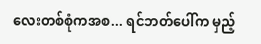လေးတစ်စုံကအစ... ရင်ဘတ်ပေါ်က မှည့်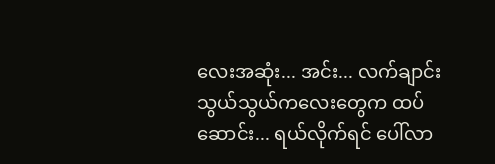လေးအဆုံး... အင်း... လက်ချာင်းသွယ်သွယ်ကလေးတွေက ထပ်ဆောင်း... ရယ်လိုက်ရင် ပေါ်လာ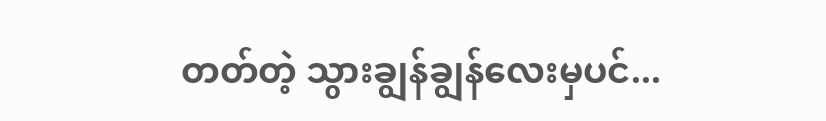တတ်တဲ့ သွားချွန်ချွန်လေးမှပင်...